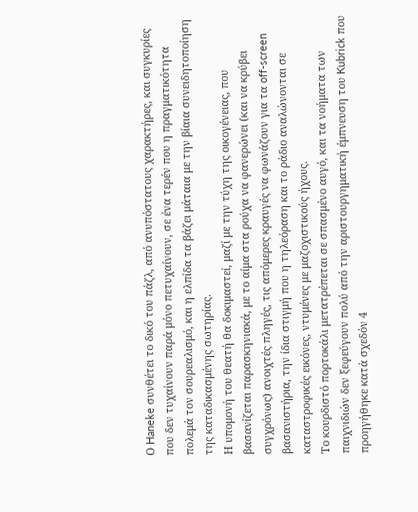Ο Haneke συνθέτει το δικό του πάζλ, από ανυπόστατους χαρακτήρες, και συγκυρίες που δεν τυχαίνουν παρά μόνο πετυχαίνουν, σε ένα τερέν που η πραγματικότητα πολεμά τον σουρεαλισμό, και η ελπίδα τα βάζει μάταια με την βίαια συνειδητοποίηση της καταδικασμένης σωτηρίας.
Η υπομονή του θεατή θα δοκιμαστεί, μαζί με την τύχη της οικογένειας, που βασανίζεται παρασκηνιακά, με το αίμα στα ρούχα να φανερώνει (και να κρύβει συγχρόνως) ανοιχτές πληγές, τις απόμερες κραυγές να φωνάζουν για τα off-screen βασανιστήρια, την ίδια στιγμή που η τηλεόραση και το ράδιο αναλώνονται σε καταστροφικές εικόνες, ντυμένες με μαζοχιστικούς ήχους.
Το κουρδιστό πορτοκάλι μετατρέπεται σε σπασμένο αυγό, και τα νοήματα των παιχνιδιών δεν ξεφεύγουν πολύ από την αριστουργηματική έμπνευση του Kubrick που προηγήθηκε κατά σχεδόν 4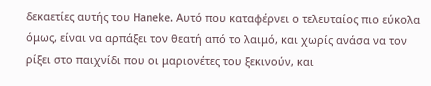δεκαετίες αυτής του Haneke. Αυτό που καταφέρνει ο τελευταίος πιο εύκολα όμως, είναι να αρπάξει τον θεατή από το λαιμό, και χωρίς ανάσα να τον ρίξει στο παιχνίδι που οι μαριονέτες του ξεκινούν, και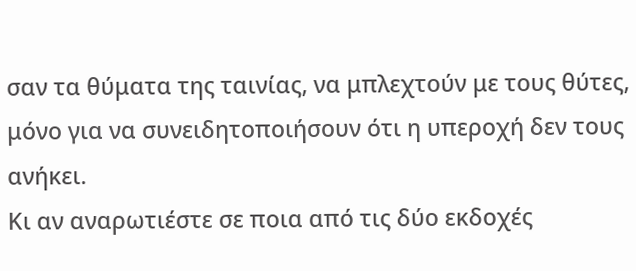σαν τα θύματα της ταινίας, να μπλεχτούν με τους θύτες, μόνο για να συνειδητοποιήσουν ότι η υπεροχή δεν τους ανήκει.
Κι αν αναρωτιέστε σε ποια από τις δύο εκδοχές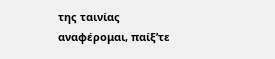της ταινίας αναφέρομαι, παίξ’τε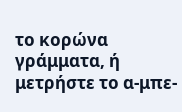το κορώνα γράμματα, ή μετρήστε το α-μπε-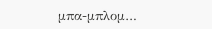μπα-μπλομ…